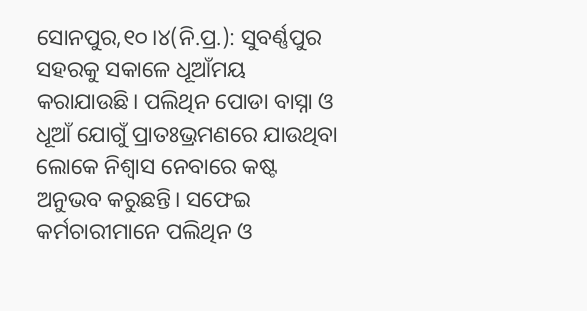ସୋନପୁର,୧୦।୪(ନି.ପ୍ର.): ସୁବର୍ଣ୍ଣପୁର ସହରକୁ ସକାଳେ ଧୂଆଁମୟ କରାଯାଉଛି। ପଲିଥିନ ପୋଡା ବାସ୍ନା ଓ ଧୂଆଁ ଯୋଗୁଁ ପ୍ରାତଃଭ୍ରମଣରେ ଯାଉଥିବା ଲୋକେ ନିଶ୍ୱାସ ନେବାରେ କଷ୍ଟ ଅନୁଭବ କରୁଛନ୍ତି। ସଫେଇ କର୍ମଚାରୀମାନେ ପଲିଥିନ ଓ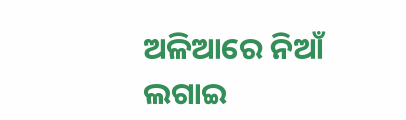ଅଳିଆରେ ନିଆଁ ଲଗାଇ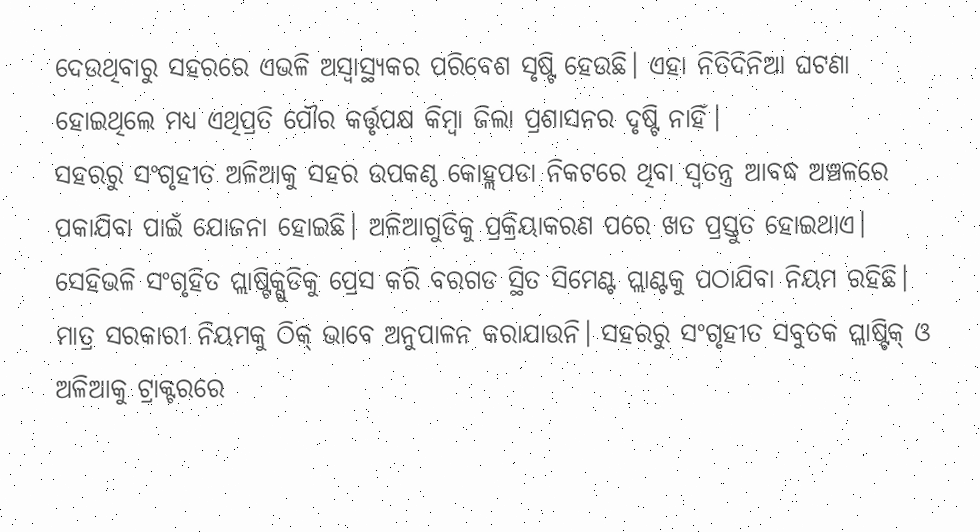ଦେଉଥିବାରୁ ସହରରେ ଏଭଳି ଅସ୍ବାସ୍ଥ୍ୟକର ପରିବେଶ ସୃଷ୍ଟି ହେଉଛି। ଏହା ନିତିଦିନିଆ ଘଟଣା ହୋଇଥିଲେ ମଧ୍ୟ ଏଥିପ୍ରତି ପୌର କର୍ତ୍ତୃପକ୍ଷ କିମ୍ବା ଜିଲା ପ୍ରଶାସନର ଦୃଷ୍ଟି ନାହିଁ।
ସହରରୁ ସଂଗୃହୀତ ଅଳିଆକୁ ସହର ଉପକଣ୍ଠ କୋହ୍ଲପଡା ନିକଟରେ ଥିବା ସ୍ବତନ୍ତ୍ର ଆବଦ୍ଧ ଅଞ୍ଚଳରେ ପକାଯିବା ପାଇଁ ଯୋଜନା ହୋଇଛି। ଅଳିଆଗୁଡିକୁ ପ୍ରକ୍ରିୟାକରଣ ପରେ ଖତ ପ୍ରସ୍ତୁତ ହୋଇଥାଏ। ସେହିଭଳି ସଂଗୃହିତ ପ୍ଲାଷ୍ଟିକ୍ଗୁଡିକୁ ପ୍ରେସ କରି ବରଗଡ ସ୍ଥିତ ସିମେଣ୍ଟ ପ୍ଲାଣ୍ଟକୁ ପଠାଯିବା ନିୟମ ରହିଛି। ମାତ୍ର ସରକାରୀ ନିୟମକୁ ଠିକ୍ ଭାବେ ଅନୁପାଳନ କରାଯାଉନି। ସହରରୁ ସଂଗୃହୀତ ସବୁତକ ପ୍ଲାଷ୍ଟିକ୍ ଓ ଅଳିଆକୁ ଟ୍ରାକ୍ଟରରେ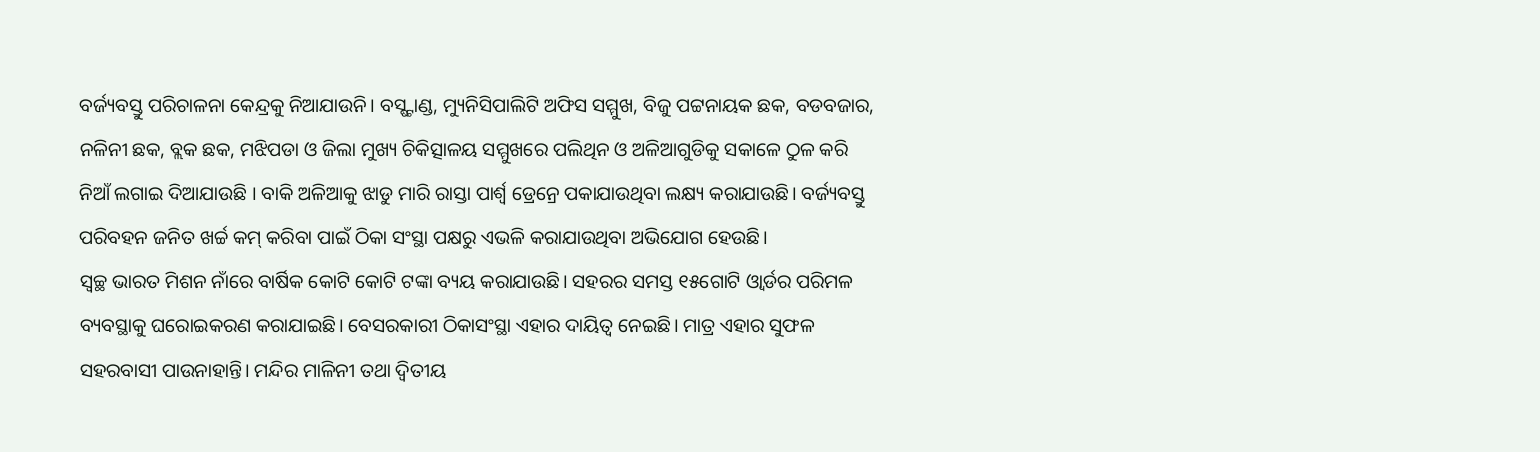ବର୍ଜ୍ୟବସ୍ତୁ ପରିଚାଳନା କେନ୍ଦ୍ରକୁ ନିଆଯାଉନି। ବସ୍ଷ୍ଟାଣ୍ଡ, ମ୍ୟୁନିସିପାଲିଟି ଅଫିସ ସମ୍ମୁଖ, ବିଜୁ ପଟ୍ଟନାୟକ ଛକ, ବଡବଜାର, ନଳିନୀ ଛକ, ବ୍ଲକ ଛକ, ମଝିପଡା ଓ ଜିଲା ମୁଖ୍ୟ ଚିକିତ୍ସାଳୟ ସମ୍ମୁଖରେ ପଲିଥିନ ଓ ଅଳିଆଗୁଡିକୁ ସକାଳେ ଠୁଳ କରି ନିଆଁ ଲଗାଇ ଦିଆଯାଉଛି । ବାକି ଅଳିଆକୁ ଝାଡୁ ମାରି ରାସ୍ତା ପାର୍ଶ୍ୱ ଡ୍ରେନ୍ରେ ପକାଯାଉଥିବା ଲକ୍ଷ୍ୟ କରାଯାଉଛି। ବର୍ଜ୍ୟବସ୍ତୁ ପରିବହନ ଜନିତ ଖର୍ଚ୍ଚ କମ୍ କରିବା ପାଇଁ ଠିକା ସଂସ୍ଥା ପକ୍ଷରୁ ଏଭଳି କରାଯାଉଥିବା ଅଭିଯୋଗ ହେଉଛି।
ସ୍ବଚ୍ଛ ଭାରତ ମିଶନ ନାଁରେ ବାର୍ଷିକ କୋଟି କୋଟି ଟଙ୍କା ବ୍ୟୟ କରାଯାଉଛି। ସହରର ସମସ୍ତ ୧୫ଗୋଟି ଓ୍ବାର୍ଡର ପରିମଳ ବ୍ୟବସ୍ଥାକୁ ଘରୋଇକରଣ କରାଯାଇଛି। ବେସରକାରୀ ଠିକାସଂସ୍ଥା ଏହାର ଦାୟିତ୍ୱ ନେଇଛି। ମାତ୍ର ଏହାର ସୁଫଳ ସହରବାସୀ ପାଉନାହାନ୍ତି। ମନ୍ଦିର ମାଳିନୀ ତଥା ଦ୍ୱିତୀୟ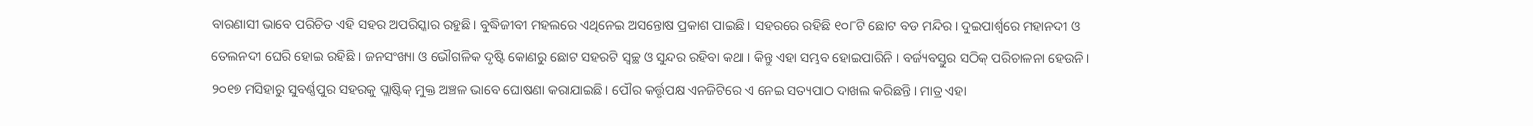ବାରଣାସୀ ଭାବେ ପରିଚିତ ଏହି ସହର ଅପରିସ୍କାର ରହୁଛି। ବୁଦ୍ଧିଜୀବୀ ମହଲରେ ଏଥିନେଇ ଅସନ୍ତୋଷ ପ୍ରକାଶ ପାଇଛି। ସହରରେ ରହିଛି ୧୦୮ଟି ଛୋଟ ବଡ ମନ୍ଦିର। ଦୁଇପାର୍ଶ୍ୱରେ ମହାନଦୀ ଓ ତେଲନଦୀ ଘେରି ହୋଇ ରହିଛି । ଜନସଂଖ୍ୟା ଓ ଭୌଗଳିକ ଦୃଷ୍ଟି କୋଣରୁ ଛୋଟ ସହରଟି ସ୍ବଚ୍ଛ ଓ ସୁନ୍ଦର ରହିବା କଥା । କିନ୍ତୁ ଏହା ସମ୍ଭବ ହୋଇପାରିନି । ବର୍ଜ୍ୟବସ୍ତୁର ସଠିକ୍ ପରିଚାଳନା ହେଉନି। ୨୦୧୭ ମସିହାରୁ ସୁବର୍ଣ୍ଣପୁର ସହରକୁ ପ୍ଲାଷ୍ଟିକ୍ ମୁକ୍ତ ଅଞ୍ଚଳ ଭାବେ ଘୋଷଣା କରାଯାଇଛି। ପୌର କର୍ତ୍ତୃପକ୍ଷ ଏନଜିଟିରେ ଏ ନେଇ ସତ୍ୟପାଠ ଦାଖଲ କରିଛନ୍ତି। ମାତ୍ର ଏହା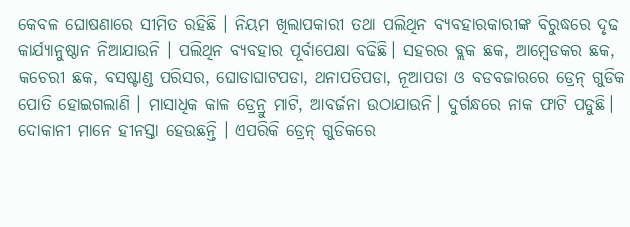କେବଳ ଘୋଷଣାରେ ସୀମିତ ରହିଛି । ନିୟମ ଖିଲାପକାରୀ ତଥା ପଲିଥିନ ବ୍ୟବହାରକାରୀଙ୍କ ବିରୁଦ୍ଧରେ ଦୃଢ କାର୍ଯ୍ୟାନୁଷ୍ଠାନ ନିଆଯାଉନି । ପଲିଥିନ ବ୍ୟବହାର ପୂର୍ବାପେକ୍ଷା ବଢିଛି। ସହରର ବ୍ଲକ ଛକ, ଆମ୍ବେଡକର ଛକ, କଚେରୀ ଛକ, ବସଷ୍ଟାଣ୍ଡ ପରିସର, ଘୋଡାଘାଟପଡା, ଥନାପତିପଡା, ନୂଆପଡା ଓ ବଡବଜାରରେ ଡ୍ରେନ୍ ଗୁଡିକ ପୋତି ହୋଇଗଲାଣି । ମାସାଧିକ କାଳ ଡ୍ରେନ୍ରୁ ମାଟି, ଆବର୍ଜନା ଉଠାଯାଉନି। ଦୁର୍ଗନ୍ଧରେ ନାକ ଫାଟି ପଡୁଛି। ଦୋକାନୀ ମାନେ ହୀନସ୍ତା ହେଉଛନ୍ତି । ଏପରିକି ଡ୍ରେନ୍ ଗୁଡିକରେ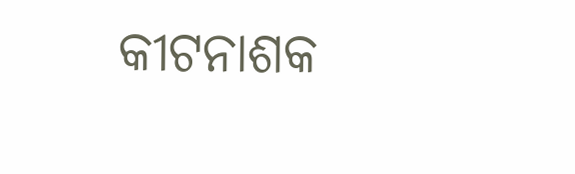କୀଟନାଶକ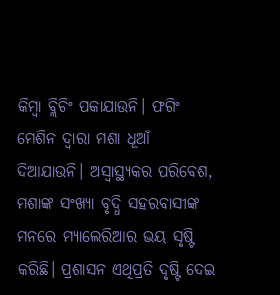କିମ୍ବା ବ୍ଲିଚିଂ ପକାଯାଉନି। ଫଗିଂ ମେଶିନ ଦ୍ୱାରା ମଶା ଧୂଆଁ ଦିଆଯାଉନି। ଅସ୍ବାସ୍ଥ୍ୟକର ପରିବେଶ, ମଶାଙ୍କ ସଂଖ୍ୟା ବୃଦ୍ଧି ସହରବାସୀଙ୍କ ମନରେ ମ୍ୟାଲେରିଆର ଭୟ ସୃଷ୍ଟି କରିଛି। ପ୍ରଶାସନ ଏଥିପ୍ରତି ଦୃଷ୍ଟି ଦେଇ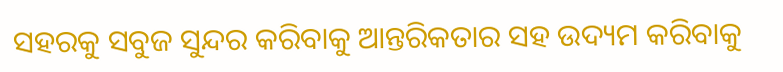ସହରକୁ ସବୁଜ ସୁନ୍ଦର କରିବାକୁ ଆନ୍ତରିକତାର ସହ ଉଦ୍ୟମ କରିବାକୁ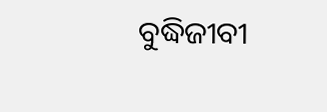ବୁଦ୍ଧିଜୀବୀ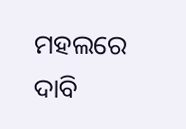ମହଲରେ ଦାବି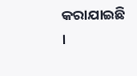କରାଯାଇଛି ।